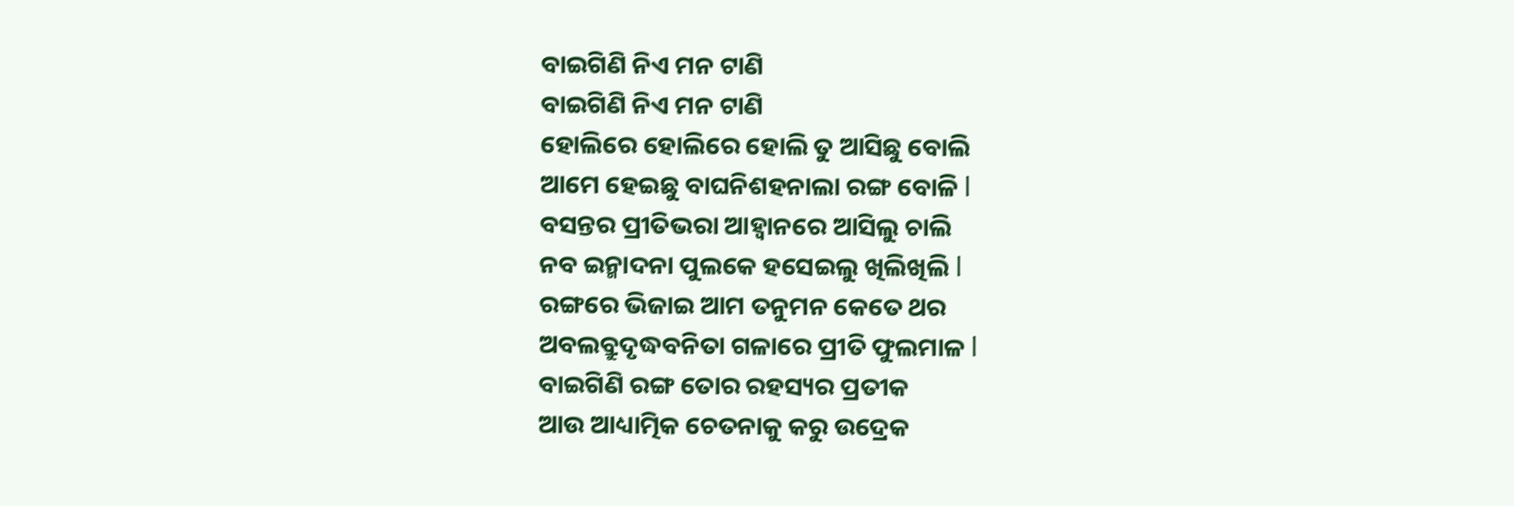ବାଇଗିଣି ନିଏ ମନ ଟାଣି
ବାଇଗିଣି ନିଏ ମନ ଟାଣି
ହୋଲିରେ ହୋଲିରେ ହୋଲି ତୁ ଆସିଛୁ ବୋଲି
ଆମେ ହେଇଛୁ ବାଘନିଶହନାଲା ରଙ୍ଗ ବୋଳି l
ବସନ୍ତର ପ୍ରୀତିଭରା ଆହ୍ୱାନରେ ଆସିଲୁ ଚାଲି
ନବ ଇନ୍ମାଦନା ପୁଲକେ ହସେଇଲୁ ଖିଲିଖିଲି l
ରଙ୍ଗରେ ଭିଜାଇ ଆମ ତନୁମନ କେତେ ଥର
ଅବଲବ୍ରୁଦୃଦ୍ଧବନିତା ଗଳାରେ ପ୍ରୀତି ଫୁଲମାଳ l
ବାଇଗିଣି ରଙ୍ଗ ତୋର ରହସ୍ୟର ପ୍ରତୀକ
ଆଉ ଆଧ୍ୟାତ୍ମିକ ଚେତନାକୁ କରୁ ଉଦ୍ରେକ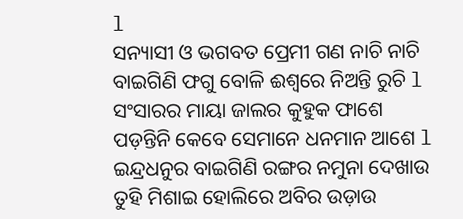l
ସନ୍ୟାସୀ ଓ ଭଗବତ ପ୍ରେମୀ ଗଣ ନାଚି ନାଚି
ବାଇଗିଣି ଫଗୁ ବୋଳି ଈଶ୍ବରେ ନିଅନ୍ତି ରୁଚି l
ସଂସାରର ମାୟା ଜାଲର କୁହୁକ ଫାଶେ
ପଡ଼ନ୍ତିନି କେବେ ସେମାନେ ଧନମାନ ଆଶେ l
ଇନ୍ଦ୍ରଧନୁର ବାଇଗିଣି ରଙ୍ଗର ନମୁନା ଦେଖାଉ
ତୁହି ମିଶାଇ ହୋଲିରେ ଅବିର ଉଡ଼ାଉ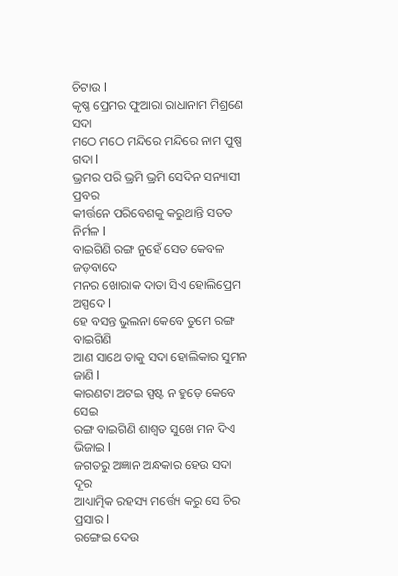ଚିଟାଉ l
କୃଷ୍ଣ ପ୍ରେମର ଫୁଆରା ରାଧାନାମ ମିଶ୍ରଣେ ସଦା
ମଠେ ମଠେ ମନ୍ଦିରେ ମନ୍ଦିରେ ନାମ ପୁଷ୍ପ ଗଦା l
ଭ୍ରମର ପରି ଭ୍ରମି ଭ୍ରମି ସେଦିନ ସନ୍ୟାସୀ ପ୍ରବର
କୀର୍ତ୍ତନେ ପରିବେଶକୁ କରୁଥାନ୍ତି ସତତ ନିର୍ମଳ l
ବାଇଗିଣି ରଙ୍ଗ ନୁହେଁ ସେତ କେବଳ ଜଡ଼ବାଦେ
ମନର ଖୋରାକ ଦାତା ସିଏ ହୋଲିପ୍ରେମ ଅସ୍ପଦେ l
ହେ ବସନ୍ତ ଭୁଲନା କେବେ ତୁମେ ରଙ୍ଗ ବାଇଗିଣି
ଆଣ ସାଥେ ତାକୁ ସଦା ହୋଲିକାର ସୁମନ ଜାଣି l
କାରଣଟା ଅଟଇ ସ୍ପଷ୍ଟ ନ ହୁଡ଼େ କେବେ ସେଇ
ରଙ୍ଗ ବାଇଗିଣି ଶାଶ୍ୱତ ସୁଖେ ମନ ଦିଏ ଭିଜାଇ l
ଜଗତରୁ ଅଜ୍ଞାନ ଅନ୍ଧକାର ହେଉ ସଦା ଦୂର
ଆଧ୍ୟାତ୍ମିକ ରହସ୍ୟ ମର୍ତ୍ତ୍ୟେ କରୁ ସେ ଚିର ପ୍ରସାର l
ରଙ୍ଗେଇ ଦେଉ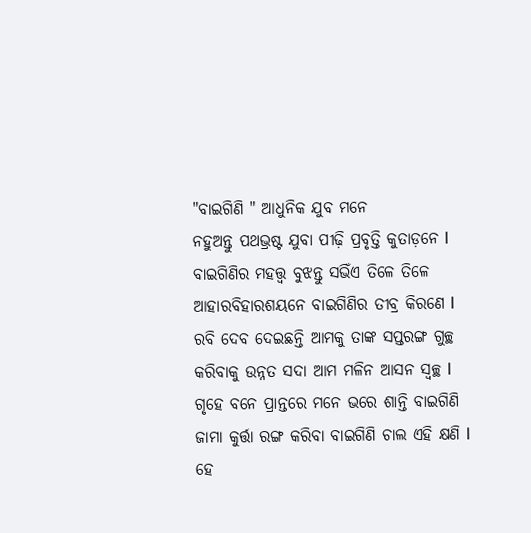"ବାଇଗିଣି " ଆଧୁନିକ ଯୁବ ମନେ
ନହୁଅନ୍ତୁ ପଥଭ୍ରଷ୍ଟ ଯୁବା ପୀଢ଼ି ପ୍ରବୃତ୍ତି କୁତାଡ଼ନେ l
ବାଇଗିଣିର ମହତ୍ତ୍ୱ ବୁଝନ୍ତୁ ସଭିଁଏ ତିଳେ ତିଳେ
ଆହାରବିହାରଶୟନେ ବାଇଗିଣିର ତୀବ୍ର କିରଣେ l
ରବି ଦେବ ଦେଇଛନ୍ତି ଆମକୁ ତାଙ୍କ ସପ୍ତରଙ୍ଗ ଗୁଚ୍ଛ
କରିବାକୁ ଉନ୍ନତ ସଦା ଆମ ମଳିନ ଆସନ ସ୍ଵଚ୍ଛ l
ଗୃହେ ବନେ ପ୍ରାନ୍ତରେ ମନେ ଭରେ ଶାନ୍ତି ବାଇଗିଣି
ଜାମା କୁର୍ତ୍ତା ରଙ୍ଗ କରିବା ବାଇଗିଣି ଚାଲ ଏହି କ୍ଷଣି l
ହେ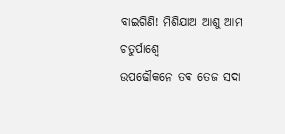ବାଇଗିଣି! ମିଶିଯାଅ ଆଶୁ ଆମ ଚତୁର୍ପାଶ୍ୱେ
ଉପଢୌକନେ ତଵ ତେଜ ସଦା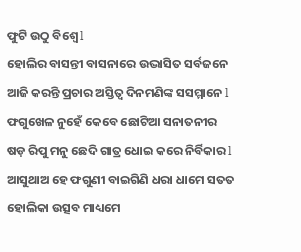ଫୁଟି ଉଠୁ ବିଶ୍ୱେ l
ହୋଲିର ବାସନ୍ତୀ ବାସନାରେ ଉଦ୍ଭାସିତ ସର୍ବଜନେ
ଆଜି କରନ୍ତି ପ୍ରଚାର ଅସ୍ତିତ୍ୱ ଦିନମଣିଙ୍କ ସସମ୍ମାନେ l
ଫଗୁଖେଳ ନୁହେଁ କେବେ ଛୋଟିଆ ସନାତନୀର
ଷଡ଼ ରିପୁ ମନୁ ଛେଦି ଗାତ୍ର ଧୋଇ କରେ ନିର୍ବିକାର l
ଆସୁଥାଅ ହେ ଫଗୁଣୀ ବାଇଗିଣି ଧରା ଧାମେ ସତତ
ହୋଲିକା ଉତ୍ସବ ମାଧ୍ୟମେ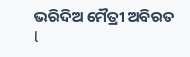ଭରିଦିଅ ମୈତ୍ରୀ ଅବିରତ l